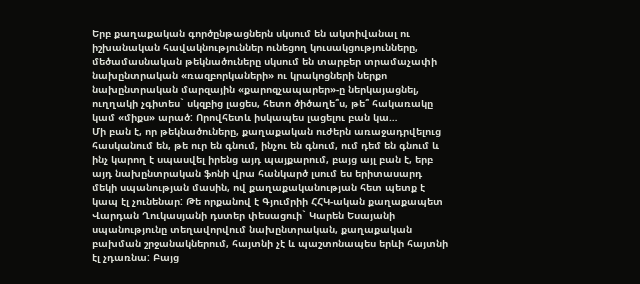Երբ քաղաքական գործընթացներն սկսում են ակտիվանալ ու իշխանական հավակնություններ ունեցող կուսակցությունները, մեծամասնական թեկնածուները սկսում են տարբեր տրամաչափի նախընտրական «ռազբորկաների» ու կրակոցների ներքո նախընտրական մարզային «քարոզչապարեր»-ը ներկայացնել, ուղղակի չգիտես` սկզբից լացես, հետո ծիծաղե՞ս, թե՞ հակառակը կամ «միքս» արած: Որովհետև իսկապես լացելու բան կա…
Մի բան է, որ թեկնածուները, քաղաքական ուժերն առաջադրվելուց հասկանում են, թե ուր են գնում, ինչու են գնում, ում դեմ են գնում և ինչ կարող է սպասվել իրենց այդ պայքարում, բայց այլ բան է, երբ այդ նախընտրական ֆոնի վրա հանկարծ լսում ես երիտասարդ մեկի սպանության մասին, ով քաղաքականության հետ պետք է կապ էլ չունենար: Թե որքանով է Գյումրիի ՀՀԿ-ական քաղաքապետ Վարդան Ղուկասյանի դստեր փեսացուի` Կարեն Եսայանի սպանությունը տեղավորվում նախընտրական, քաղաքական բախման շրջանակներում, հայտնի չէ և պաշտոնապես երևի հայտնի էլ չդառնա: Բայց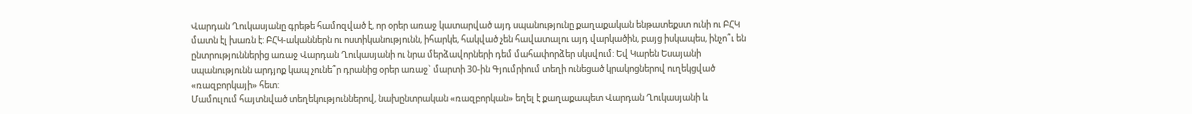Վարդան Ղուկասյանը գրեթե համոզված է, որ օրեր առաջ կատարված այդ սպանությունը քաղաքական ենթատեքստ ունի ու ԲՀԿ մատն էլ խառն է: ԲՀԿ-ականներն ու ոստիկանությունն, իհարկե, հակված չեն հավատալու այդ վարկածին, բայց իսկապես, ինչո՞ւ են ընտրություններից առաջ Վարդան Ղուկասյանի ու նրա մերձավորների դեմ մահափորձեր սկսվում: Եվ Կարեն Եսայանի սպանությունն արդյոք կապ չունե՞ր դրանից օրեր առաջ` մարտի 30-ին Գյումրիում տեղի ունեցած կրակոցներով ուղեկցված «ռազբորկայի» հետ:
Մամուլում հայտնված տեղեկություններով, նախընտրական «ռազբորկան» եղել է քաղաքապետ Վարդան Ղուկասյանի և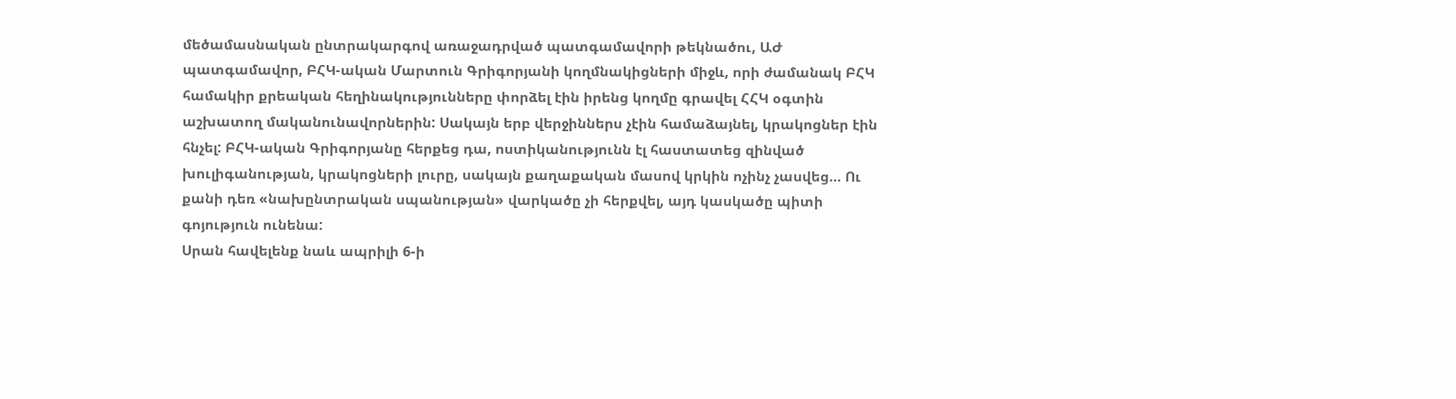մեծամասնական ընտրակարգով առաջադրված պատգամավորի թեկնածու, ԱԺ պատգամավոր, ԲՀԿ-ական Մարտուն Գրիգորյանի կողմնակիցների միջև, որի ժամանակ ԲՀԿ համակիր քրեական հեղինակությունները փորձել էին իրենց կողմը գրավել ՀՀԿ օգտին աշխատող մականունավորներին: Սակայն երբ վերջիններս չէին համաձայնել, կրակոցներ էին հնչել: ԲՀԿ-ական Գրիգորյանը հերքեց դա, ոստիկանությունն էլ հաստատեց զինված խուլիգանության, կրակոցների լուրը, սակայն քաղաքական մասով կրկին ոչինչ չասվեց… Ու քանի դեռ «նախընտրական սպանության» վարկածը չի հերքվել, այդ կասկածը պիտի գոյություն ունենա:
Սրան հավելենք նաև ապրիլի 6-ի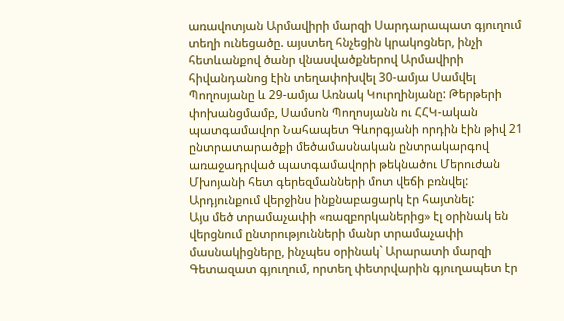առավոտյան Արմավիրի մարզի Սարդարապատ գյուղում տեղի ունեցածը. այստեղ հնչեցին կրակոցներ, ինչի հետևանքով ծանր վնասվածքներով Արմավիրի հիվանդանոց էին տեղափոխվել 30-ամյա Սամվել Պողոսյանը և 29-ամյա Առնակ Կուրղինյանը: Թերթերի փոխանցմամբ, Սամսոն Պողոսյանն ու ՀՀԿ-ական պատգամավոր Նահապետ Գևորգյանի որդին էին թիվ 21 ընտրատարածքի մեծամասնական ընտրակարգով առաջադրված պատգամավորի թեկնածու Մերուժան Մխոյանի հետ գերեզմանների մոտ վեճի բռնվել: Արդյունքում վերջինս ինքնաբացարկ էր հայտնել:
Այս մեծ տրամաչափի «ռազբորկաներից» էլ օրինակ են վերցնում ընտրությունների մանր տրամաչափի մասնակիցները, ինչպես օրինակ` Արարատի մարզի Գետազատ գյուղում, որտեղ փետրվարին գյուղապետ էր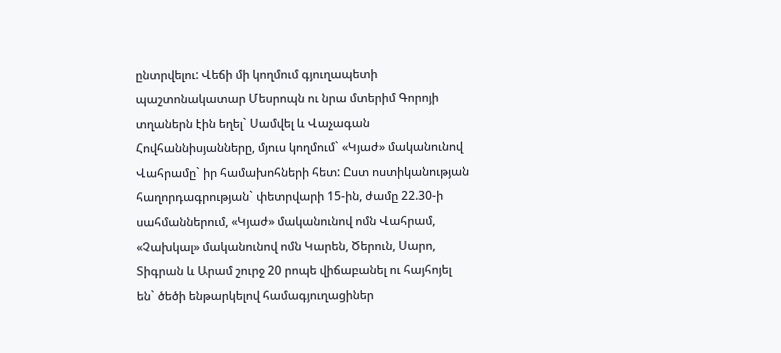ընտրվելու: Վեճի մի կողմում գյուղապետի պաշտոնակատար Մեսրոպն ու նրա մտերիմ Գորոյի տղաներն էին եղել` Սամվել և Վաչագան Հովհաննիսյանները, մյուս կողմում` «Կյաժ» մականունով Վահրամը` իր համախոհների հետ: Ըստ ոստիկանության հաղորդագրության` փետրվարի 15-ին, ժամը 22.30-ի սահմաններում, «Կյաժ» մականունով ոմն Վահրամ, «Չախկալ» մականունով ոմն Կարեն, Ծերուն, Սարո, Տիգրան և Արամ շուրջ 20 րոպե վիճաբանել ու հայհոյել են` ծեծի ենթարկելով համագյուղացիներ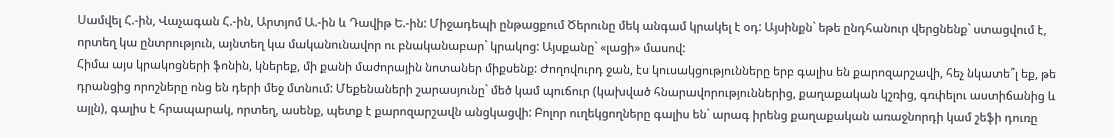Սամվել Հ.-ին, Վաչագան Հ.-ին, Արտյոմ Ա.-ին և Դավիթ Ե.-ին: Միջադեպի ընթացքում Ծերունը մեկ անգամ կրակել է օդ: Այսինքն` եթե ընդհանուր վերցնենք` ստացվում է, որտեղ կա ընտրություն, այնտեղ կա մականունավոր ու բնականաբար` կրակոց: Այսքանը` «լացի» մասով:
Հիմա այս կրակոցների ֆոնին, կներեք, մի քանի մաժորային նոտաներ միքսենք: Ժողովուրդ ջան, էս կուսակցությունները երբ գալիս են քարոզարշավի, հեչ նկատե՞լ եք, թե դրանցից որոշները ոնց են դերի մեջ մտնում: Մեքենաների շարասյունը` մեծ կամ պուճուր (կախված հնարավորություններից, քաղաքական կշռից, գռփելու աստիճանից և այլն), գալիս է հրապարակ, որտեղ, ասենք, պետք է քարոզարշավն անցկացվի: Բոլոր ուղեկցողները գալիս են` արագ իրենց քաղաքական առաջնորդի կամ շեֆի դուռը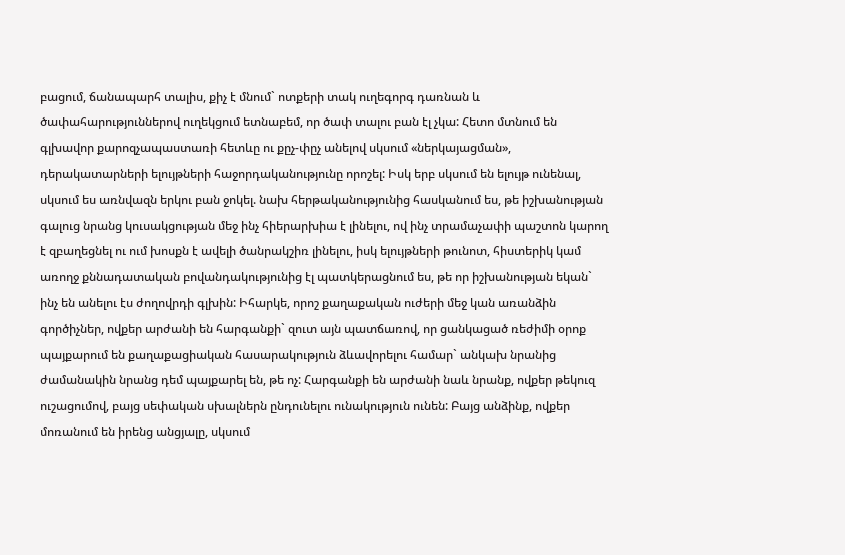բացում, ճանապարհ տալիս, քիչ է մնում` ոտքերի տակ ուղեգորգ դառնան և ծափահարություններով ուղեկցում ետնաբեմ, որ ծափ տալու բան էլ չկա: Հետո մտնում են գլխավոր քարոզչապաստառի հետևը ու քըչ-փըչ անելով սկսում «ներկայացման», դերակատարների ելույթների հաջորդականությունը որոշել: Իսկ երբ սկսում են ելույթ ունենալ, սկսում ես առնվազն երկու բան ջոկել. նախ հերթականությունից հասկանում ես, թե իշխանության գալուց նրանց կուսակցության մեջ ինչ հիերարխիա է լինելու, ով ինչ տրամաչափի պաշտոն կարող է զբաղեցնել ու ում խոսքն է ավելի ծանրակշիռ լինելու, իսկ ելույթների թունոտ, հիստերիկ կամ առողջ քննադատական բովանդակությունից էլ պատկերացնում ես, թե որ իշխանության եկան` ինչ են անելու էս ժողովրդի գլխին: Իհարկե, որոշ քաղաքական ուժերի մեջ կան առանձին գործիչներ, ովքեր արժանի են հարգանքի` զուտ այն պատճառով, որ ցանկացած ռեժիմի օրոք պայքարում են քաղաքացիական հասարակություն ձևավորելու համար` անկախ նրանից ժամանակին նրանց դեմ պայքարել են, թե ոչ: Հարգանքի են արժանի նաև նրանք, ովքեր թեկուզ ուշացումով, բայց սեփական սխալներն ընդունելու ունակություն ունեն: Բայց անձինք, ովքեր մոռանում են իրենց անցյալը, սկսում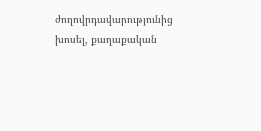ժողովրդավարությունից խոսել, քաղաքական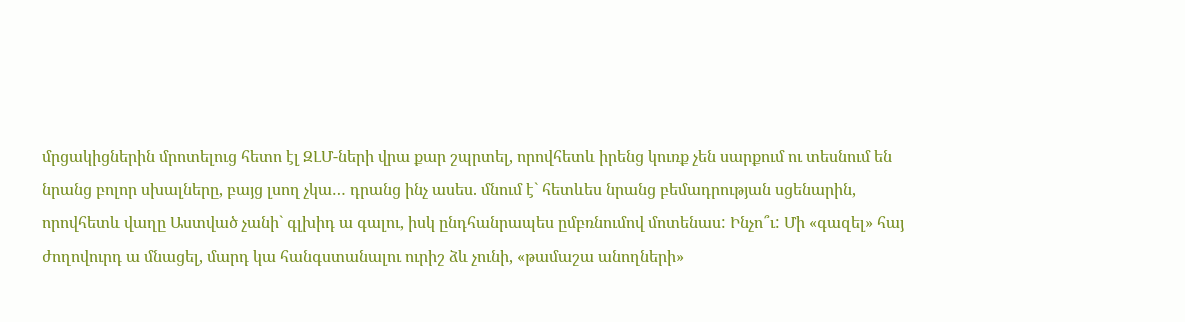մրցակիցներին մրոտելուց հետո էլ ԶԼՄ-ների վրա քար շպրտել, որովհետև իրենց կուռք չեն սարքում ու տեսնում են նրանց բոլոր սխալները, բայց լսող չկա… դրանց ինչ ասես. մնում է` հետևես նրանց բեմադրության սցենարին, որովհետև վաղը Աստված չանի` գլխիդ ա գալու, իսկ ընդհանրապես ըմբռնումով մոտենաս: Ինչո՞ւ: Մի «գազել» հայ ժողովուրդ ա մնացել, մարդ կա հանգստանալու ուրիշ ձև չունի, «թամաշա անողների»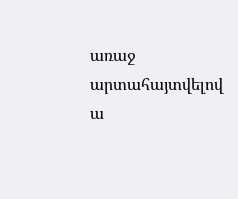առաջ արտահայտվելով ա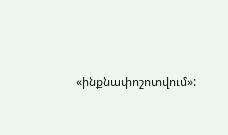«ինքնափոշոտվում»: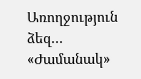Առողջություն ձեզ…
«Ժամանակ»